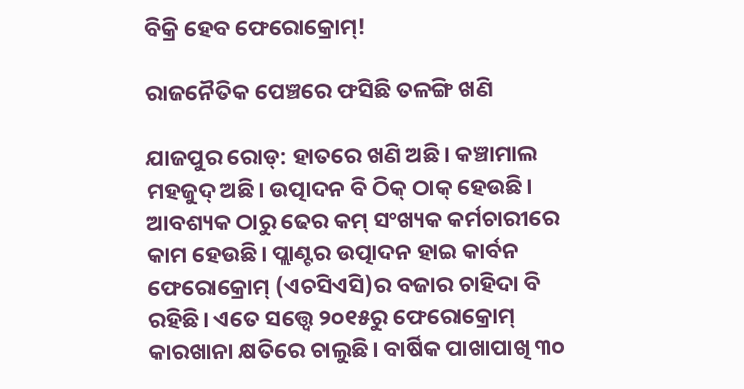ବିକ୍ରି ହେବ ଫେରୋକ୍ରୋମ୍!

ରାଜନୈତିକ ପେଞ୍ଚରେ ଫସିଛି ତଳଙ୍ଗି ଖଣି

ଯାଜପୁର ରୋଡ୍‌: ହାତରେ ଖଣି ଅଛି। କଞ୍ଚାମାଲ ମହଜୁଦ୍ ଅଛି। ଉତ୍ପାଦନ ବି ଠିକ୍‌ ଠାକ୍ ହେଉଛି। ଆବଶ୍ୟକ ଠାରୁ ଢେର କମ୍ ସଂଖ୍ୟକ କର୍ମଚାରୀରେ କାମ ହେଉଛି। ପ୍ଲାଣ୍ଟର ଉତ୍ପାଦନ ହାଇ କାର୍ବନ ଫେରୋକ୍ରୋମ୍ (ଏଚସିଏସି)ର ବଜାର ଚାହିଦା ବି ରହିଛି। ଏତେ ସତ୍ତ୍ବେ ୨୦୧୫ରୁ ଫେରୋକ୍ରୋମ୍ କାରଖାନା କ୍ଷତିରେ ଚାଲୁଛି। ବାର୍ଷିକ ପାଖାପାଖି ୩୦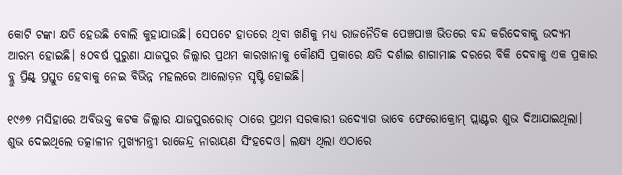କୋଟି ଟଙ୍କା କ୍ଷତି ହେଉଛି ବୋଲି କୁହାଯାଉଛି। ସେପଟେ ହାତରେ ଥିବା ଖଣିକୁ ମଧ୍ୟ ରାଜନୈତିକ ପେଞ୍ଚପାଞ୍ଚ ଭିତରେ ବନ୍ଦ କରିଦେବାକୁ ଉଦ୍ୟମ ଆରମ୍ଭ ହୋଇଛି। ୫୦ବର୍ଷ ପୁରୁଣା ଯାଜପୁର ଜିଲ୍ଲାର ପ୍ରଥମ କ‌ାରଖାନାକୁ କୌଣସି ପ୍ରକାରେ କ୍ଷତି ଦର୍ଶାଇ ଶାଗାମାଛ ଦରରେ ବିକି ଦେବାକୁ ‌ଏକ ପ୍ରକାର ବ୍ଲୁ ପ୍ରିଣ୍ଟ୍‌ ପ୍ରସ୍ତୁତ ହେବାକୁ ନେଇ ବିଭିନ୍ନ ମହଲରେ ଆଲୋଡ଼ନ ସୃଷ୍ଟି ହୋଇଛି।

୧୯୬୭ ମସିହାରେ ଅବିଭକ୍ତ କଟକ ଜିଲ୍ଲାର ଯାଜପୁରରୋଡ୍ ଠାରେ ପ୍ରଥମ ସରକାରୀ ଉଦ୍ୟୋଗ ଭାବେ ଫେରୋକ୍ରୋମ୍ ପ୍ଲାଣ୍ଟର ଶୁଭ ଦିଆଯାଇଥିଲା। ଶୁଭ ଦେଇଥିଲେ ତତ୍କାଳୀନ ମୁଖ୍ୟମନ୍ତ୍ରୀ ରାଜେନ୍ଦ୍ର ନାରାୟଣ ସିଂହଦେଓ। ଲକ୍ଷ୍ୟ ଥିଲା ଏଠାରେ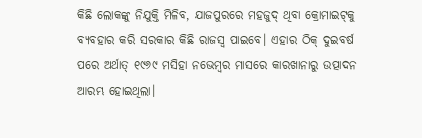କିଛି ଲୋକଙ୍କୁ ନିଯୁକ୍ତି ମିଳିବ, ଯାଜପୁରରେ ମହଜୁଦ୍ ଥିବା କ୍ରୋମାଇଟ୍‌କୁ ବ୍ୟବହାର କରି ସରକାର କିଛି ରାଜସ୍ବ ପାଇବେ। ଏହାର ଠିକ୍ ଦୁଇବର୍ଷ ପରେ ଅର୍ଥାତ୍ ୧୯୬୯ ମସିହା ନଭେମ୍ବର ମାସରେ କାରଖାନାରୁ ଉତ୍ପାଦନ ଆରମ୍ଭ ହୋଇଥିଲା।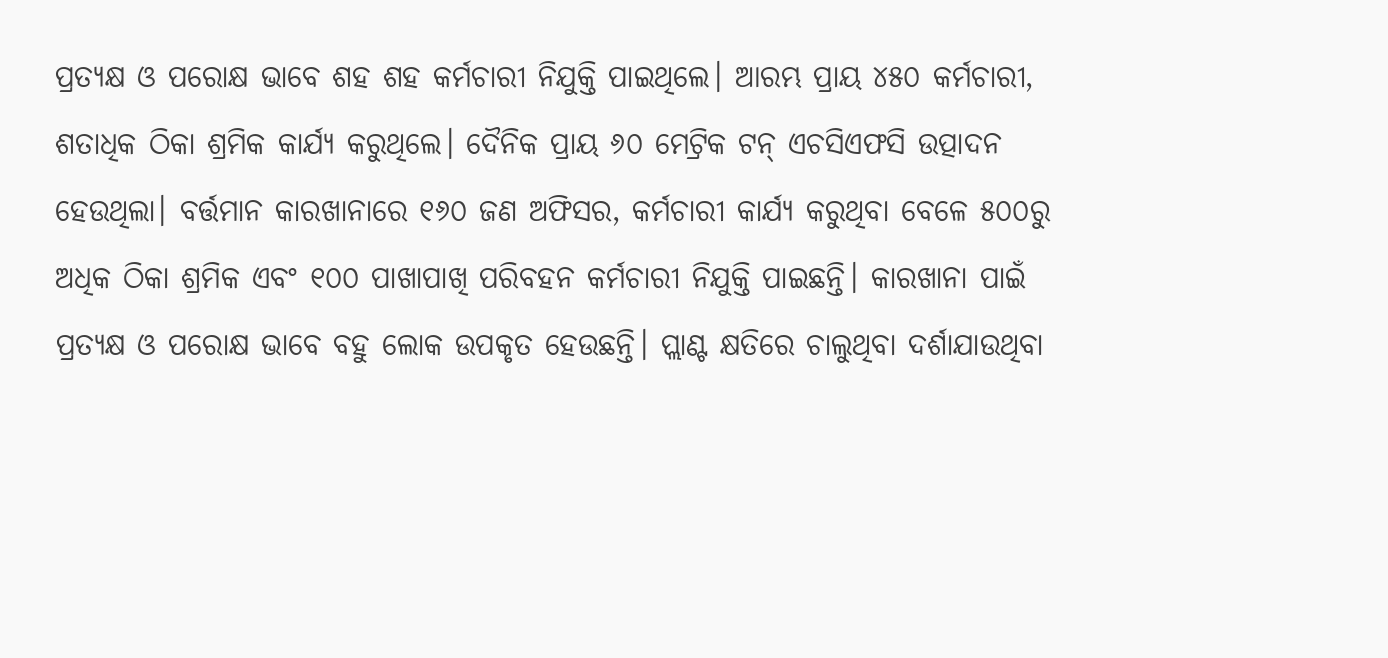ପ୍ରତ୍ୟକ୍ଷ ଓ ପରୋକ୍ଷ ଭାବେ ଶହ ଶହ କର୍ମଚାରୀ ନିଯୁକ୍ତି ପାଇଥିଲେ। ଆରମ୍ଭ ପ୍ରାୟ ୪୫୦ କର୍ମଚାରୀ, ଶତାଧିକ ଠିକା ଶ୍ରମିକ କାର୍ଯ୍ୟ କରୁଥିଲେ। ଦୈନିକ ପ୍ରାୟ ୬୦ ମେଟ୍ରିକ ଟନ୍ ଏଚସିଏଫସି ଉତ୍ପାଦନ ହେଉଥିଲା। ବର୍ତ୍ତମାନ କାରଖାନାରେ ୧୬୦ ଜଣ ଅଫିସର, କର୍ମଚାରୀ କାର୍ଯ୍ୟ କରୁଥିବା ବେଳେ ୫୦୦ରୁ ଅଧିକ ଠିକା ଶ୍ରମିକ ଏବଂ ୧୦୦ ପାଖାପାଖି ପରିବହନ କର୍ମଚାରୀ ନିଯୁକ୍ତି ପାଇଛନ୍ତି। କାରଖାନା ପାଇଁ ପ୍ରତ୍ୟକ୍ଷ ଓ ପରୋକ୍ଷ ଭାବେ ବହୁ ଲୋକ ଉପକୃତ ହେଉଛନ୍ତି। ପ୍ଲାଣ୍ଟ କ୍ଷତିରେ ଚାଲୁଥିବା ଦର୍ଶାଯାଉଥିବା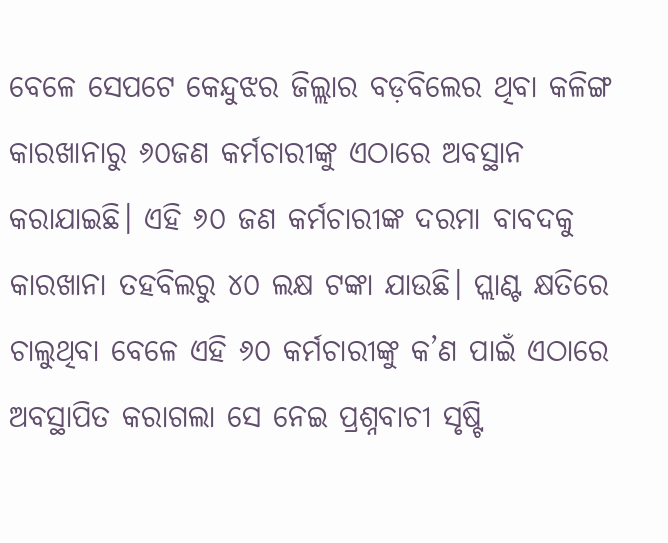ବେଳେ ସେପଟେ କେନ୍ଦୁଝର ଜିଲ୍ଲାର ବଡ଼ବିଲ‌େର ଥିବା କଳିଙ୍ଗ କାରଖାନାରୁ ୬୦ଜଣ କର୍ମଚାରୀଙ୍କୁ ଏଠାରେ ଅବସ୍ଥାନ କରାଯାଇଛି। ଏହି ୬୦ ଜଣ କର୍ମଚାରୀଙ୍କ ଦରମା ବାବଦକୁ କାରଖାନା ତହବିଲରୁ ୪୦ ଲକ୍ଷ ଟଙ୍କା ଯାଉଛି। ପ୍ଲାଣ୍ଟ କ୍ଷତିରେ ଚାଲୁଥିବା ବେଳେ ଏହି ୬୦ କର୍ମଚାରୀଙ୍କୁ କ’ଣ ପାଇଁ ଏଠାରେ ଅବସ୍ଥାପିତ କରାଗଲା ସେ ନେଇ ପ୍ରଶ୍ନବାଚୀ ସୃଷ୍ଟି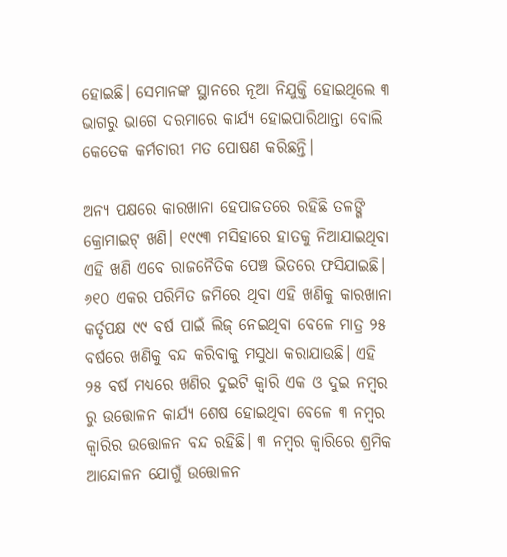ହୋଇଛି। ସେମାନଙ୍କ ସ୍ଥାନରେ ନୂଆ ନିଯୁକ୍ତି ହୋଇଥିଲେ ୩ ଭାଗରୁ ଭାଗେ ଦରମାରେ କାର୍ଯ୍ୟ ହୋଇପାରିଥାନ୍ତା ବୋଲି କେତେକ କର୍ମଚାରୀ ମତ ପୋଷଣ କରିଛନ୍ତି।

ଅନ୍ୟ ପକ୍ଷରେ କାରଖାନା ହେପାଜତରେ ରହିଛି ତଳଙ୍ଗି କ୍ରୋମାଇଟ୍ ଖଣି। ୧୯୯୩ ମସିହାରେ ହାତକୁ ନିଆଯାଇଥିବା ଏହି ଖଣି ଏବେ ରାଜନୈତିକ ପେଞ୍ଚ ଭିତରେ ଫସିଯାଇଛି। ୬୧୦ ଏକର ପରିମିତ ଜମିରେ ଥିବା ଏହି ଖଣିକୁ କାରଖାନା କର୍ତୃପକ୍ଷ ୯୯ ବ‌ର୍ଷ ପାଇଁ ଲିଜ୍ ନେଇଥିବା ବେଳେ ମାତ୍ର ୨୫ ବର୍ଷରେ ଖଣିକୁ ବନ୍ଦ କରିବାକୁ ମସୁଧା କରାଯାଉଛି। ଏହି ୨୫ ବର୍ଷ ମଧ୍ୟରେ ଖଣିର ଦୁଇଟି କ୍ବାରି ଏକ ଓ ଦୁଇ ନମ୍ବର ରୁ ଉତ୍ତୋଳନ କାର୍ଯ୍ୟ ଶେଷ ହୋଇଥିବା ବେଳେ ୩ ନମ୍ବର କ୍ବାରିର ଉତ୍ତୋଳନ ବନ୍ଦ ରହିଛି। ୩ ନମ୍ବର କ୍ବାରିରେ ଶ୍ରମିକ ଆନ୍ଦୋଳନ ଯୋଗୁଁ ଉତ୍ତୋଳନ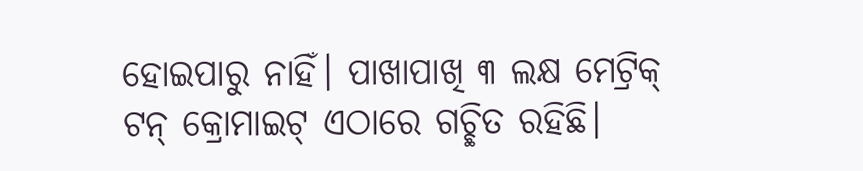ହୋଇପାରୁ ନାହିଁ। ପାଖାପାଖି ୩ ଲକ୍ଷ ମେଟ୍ରିକ୍ ଟନ୍ କ୍ରୋମାଇଟ୍ ଏଠାରେ ଗଚ୍ଛିତ ରହିଛି।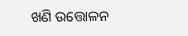ଖଣି ଉତ୍ତୋଳନ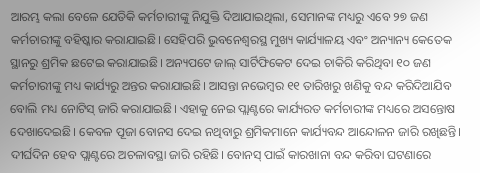ଆରମ୍ଭ କଲା ବେଳେ ଯେତିକି କର୍ମଚାରୀଙ୍କୁ ନିଯୁକ୍ତି ଦିଆଯାଇଥିଲା, ସେମାନଙ୍କ ମଧ୍ୟରୁ ଏବେ ୨୭ ଜଣ କର୍ମଚାରୀଙ୍କୁ ବହିଷ୍କାର କରାଯାଇଛି। ସେହିପରି ଭୁବନେଶ୍ବରସ୍ଥ ମୁଖ୍ୟ କାର୍ଯ୍ୟାଳୟ ଏବଂ ଅନ୍ୟାନ୍ୟ କେତେକ ସ୍ଥାନରୁ ଶ୍ରମିକ ଛଟେଇ କରାଯାଇଛି। ଅନ୍ୟପଟେ ଜାଲ୍ ସାର୍ଟିଫିକେଟ ଦେଇ ଚାକିରି କରିଥିବା ୧୦ ଜଣ କର୍ମଚାରୀଙ୍କୁ ମଧ୍ୟ କାର୍ଯ୍ୟରୁ ଅନ୍ତର କରାଯାଇଛି। ଆସନ୍ତା ନଭେମ୍ବର ୧୧ ତାରିଖରୁ ଖଣିକୁ ବନ୍ଦ କରିଦିଆଯିବ ବୋଲି ମଧ୍ୟ ନୋଟିସ୍ ଜାରି କରାଯାଇଛି। ଏହାକୁ ନେଇ ପ୍ଲାଣ୍ଟରେ କାର୍ଯ୍ୟରତ କର୍ମଚାରୀଙ୍କ ମଧ୍ୟରେ ଅସନ୍ତୋଷ ଦେଖାଦେଇଛି। କେବଳ ପୂଜା ବୋନସ ଦେଇ ନଥିବାରୁ ଶ୍ରମିକମାନେ କାର୍ଯ୍ୟବନ୍ଦ ଆନ୍ଦୋଳନ ଜାରି ରଖିଛନ୍ତି। ଦୀର୍ଘଦିନ ହେବ ପ୍ଲାଣ୍ଟରେ ଅଚଳାବସ୍ଥା ଜାରି ରହିଛି। ବୋନସ୍ ପାଇଁ କାରଖାନା ବନ୍ଦ କରିବା ଘଟଣାରେ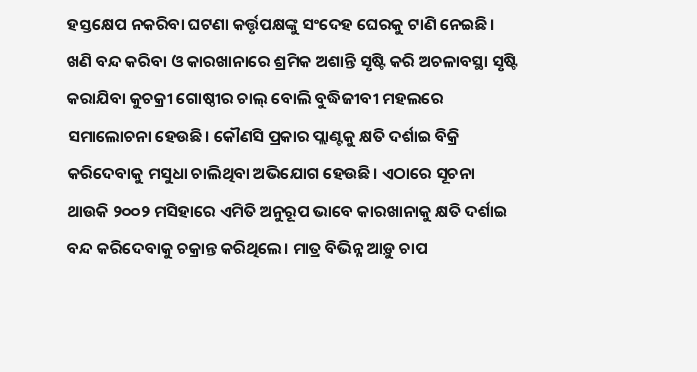ହସ୍ତକ୍ଷେପ ନକରିବା ଘଟଣା କର୍ତ୍ତୃପକ୍ଷଙ୍କୁ ସଂଦେହ ଘେରକୁ ଟାଣି ନେଇଛି। ଖଣି ବନ୍ଦ କରିବା ଓ କାରଖାନାରେ ଶ୍ରମିକ ଅଶାନ୍ତି ସୃଷ୍ଟି କରି ଅଚଳାବସ୍ଥା ସୃଷ୍ଟି କରାଯିବା କୁଚକ୍ରୀ ଗୋଷ୍ଠୀର ଚାଲ୍‌ ବୋଲି ବୁଦ୍ଧିଜୀବୀ ମହଲରେ ସମାଲୋଚନା ହେଉଛି। କୌଣସି ପ୍ରକାର ପ୍ଲାଣ୍ଟକୁ କ୍ଷତି ଦର୍ଶାଇ ବିକ୍ରି କରିଦେବାକୁ ମସୁଧା ଚାଲିଥିବା ଅଭିଯୋଗ ହେଉଛି। ଏଠାରେ ସୂଚନା ଥାଉକି ୨୦୦୨ ମସିହାରେ ଏମିତି ଅନୁରୂପ ଭାବେ କାରଖାନାକୁ କ୍ଷତି ଦର୍ଶାଇ ବନ୍ଦ କରିଦେବାକୁ ଚକ୍ରାନ୍ତ କରିଥିଲେ। ମାତ୍ର ବିଭିନ୍ନ ଆଡ଼ୁ ଚାପ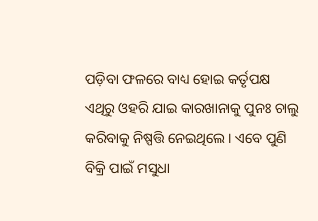ପଡ଼ିବା ଫଳରେ ବାଧ୍ୟ ହୋଇ କର୍ତୃପକ୍ଷ ଏଥିରୁ ଓହରି ଯାଇ କାରଖାନାକୁ ପୁନଃ ଚାଲୁ କରିବାକୁ ନିଷ୍ପତ୍ତି ନେଇଥିଲେ। ଏବେ ପୁଣି ବିକ୍ରି ପାଇଁ ମସୁଧା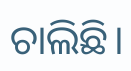ଚାଲିଛି।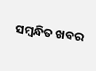ସମ୍ବନ୍ଧିତ ଖବର